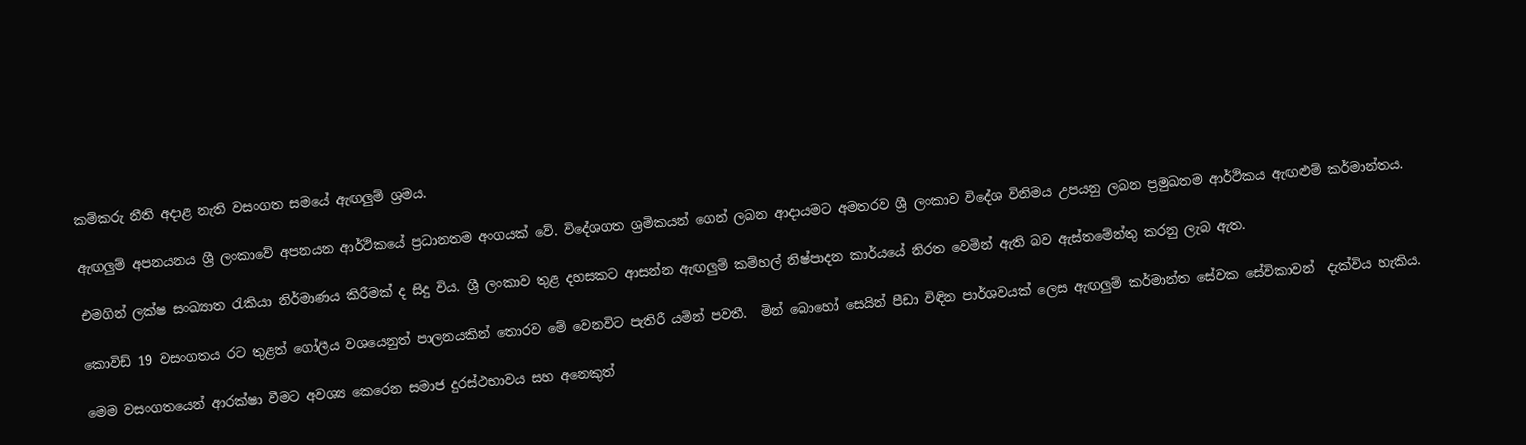කම්කරු නීති අදාළ නැති වසංගත සමයේ ඇඟලුම් ශ්‍රමය.

ඇඟලුම් අපනයනය ශ්‍රී ලංකාවේ අපනයන ආර්ථිකයේ ප්‍රධානතම අංගයක් වේ. විදේශගත ශ්‍රමිකයන් ගෙන් ලබන ආදායමට අමතරව ශ්‍රී ලංකාව විදේශ විනිමය උපයනු ලබන ප්‍රමුඛතම ආර්ථිකය ඇඟළුම් කර්මාන්තය.

එමගින් ලක්ෂ සංඛ්‍යාත රැකියා නිර්මාණය කිරීමක් ද සිදු විය. ශ්‍රී ලංකාව තුළ දහසකට ආසන්න ඇඟලුම් කම්හල් නිෂ්පාදන කාර්යයේ නිරත වෙමින් ඇති බව ඇස්තමේන්තු කරනු ලැබ ඇත.

කොවිඩ් 19 වසංගතය රට තුළත් ගෝලීය වශයෙනුත් පාලනයකින් තොරව මේ වෙනවිට පැතිරී යමින් පවතී.  මින් බොහෝ සෙයින් පීඩා විඳින පාර්ශවයක් ලෙස ඇඟලුම් කර්මාන්ත සේවක සේවිකාවන්  දැක්විය හැකිය.

මෙම වසංගතයෙන් ආරක්ෂා වීමට අවශ්‍ය කෙරෙන සමාජ දුරස්ථභාවය සහ අනෙකුත්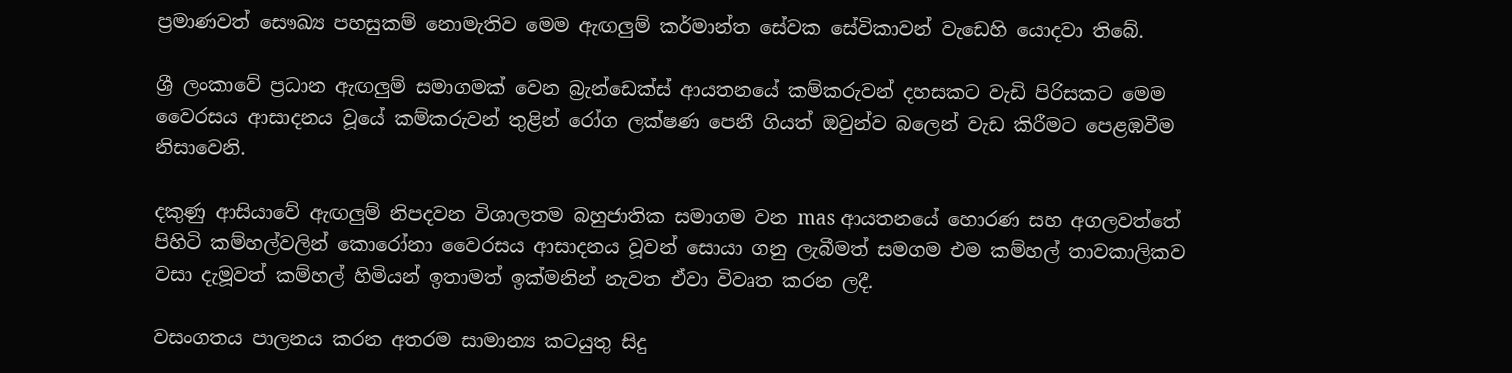ප්‍රමාණවත් සෞඛ්‍ය පහසුකම් නොමැතිව මෙම ඇඟලුම් කර්මාන්ත සේවක සේවිකාවන් වැඩෙහි යොදවා තිබේ.

ශ්‍රී ලංකාවේ ප්‍රධාන ඇඟලුම් සමාගමක් වෙන බ්‍රැන්ඩෙක්ස් ආයතනයේ කම්කරුවන් දහසකට වැඩි පිරිසකට මෙම වෛරසය ආසාදනය වූයේ කම්කරුවන් තුළින් රෝග ලක්ෂණ පෙනී ගියත් ඔවුන්ව බලෙන් වැඩ කිරීමට පෙළඹවීම නිසාවෙනි.

දකුණු ආසියාවේ ඇඟලුම් නිපදවන විශාලතම බහුජාතික සමාගම වන mas ආයතනයේ හොරණ සහ අගලවත්තේ පිහිටි කම්හල්වලින් කොරෝනා වෛරසය ආසාදනය වූවන් සොයා ගනු ලැබීමත් සමගම එම කම්හල් තාවකාලිකව වසා දැමූවත් කම්හල් හිමියන් ඉතාමත් ඉක්මනින් නැවත ඒවා විවෘත කරන ලදී.

වසංගතය පාලනය කරන අතරම සාමාන්‍ය කටයුතු සිදු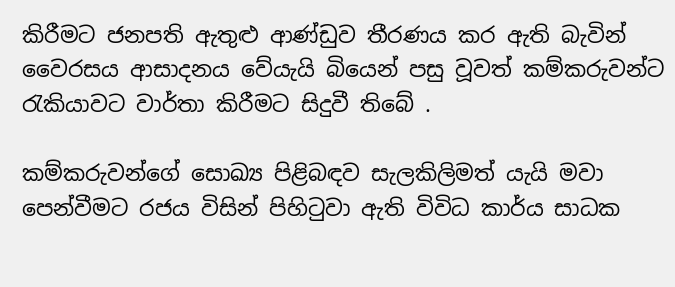කිරීමට ජනපති ඇතුළු ආණ්ඩුව තීරණය කර ඇති බැවින් වෛරසය ආසාදනය වේයැයි බියෙන් පසු වූවත් කම්කරුවන්ට රැකියාවට වාර්තා කිරීමට සිදුවී තිබේ .

කම්කරුවන්ගේ සොඛ්‍ය පිළිබඳව සැලකිලිමත් යැයි මවා පෙන්වීමට රජය විසින් පිහිටුවා ඇති විවිධ කාර්ය සාධක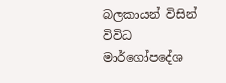බලකායන් විසින් විවිධ මාර්ගෝපදේශ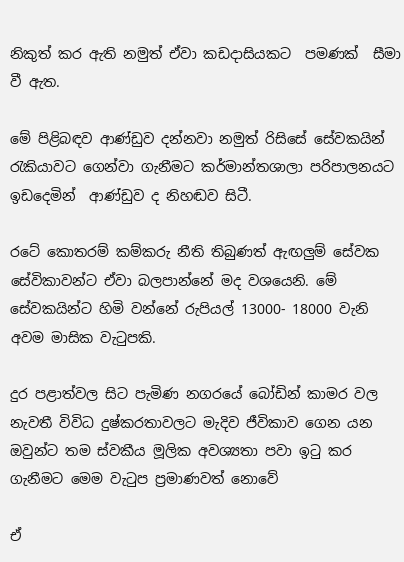නිකුත් කර ඇති නමුත් ඒවා කඩදාසියකට  පමණක්  සීමා වී ඇත.

මේ පිළිබඳව ආණ්ඩුව දන්නවා නමුත් රිසිසේ සේවකයින් රැකියාවට ගෙන්වා ගැනීමට කර්මාන්තශාලා පරිපාලනයට ඉඩදෙමින්  ආණ්ඩුව ද නිහඬව සිටී.

රටේ කොතරම් කම්කරු නීති තිබුණත් ඇඟලුම් සේවක සේවිකාවන්ට ඒවා බලපාන්නේ මද වශයෙනි. මේ සේවකයින්ට හිමි වන්නේ රුපියල් 13000- 18000 වැනි අවම මාසික වැටුපකි.

දුර පළාත්වල සිට පැමිණ නගරයේ බෝඩින් කාමර වල නැවතී විවිධ දුෂ්කරතාවලට මැදිව ජීවිකාව ගෙන යන ඔවුන්ට තම ස්වකීය මූලික අවශ්‍යතා පවා ඉටු කර ගැනීමට මෙම වැටුප ප්‍රමාණවත් නොවේ

ඒ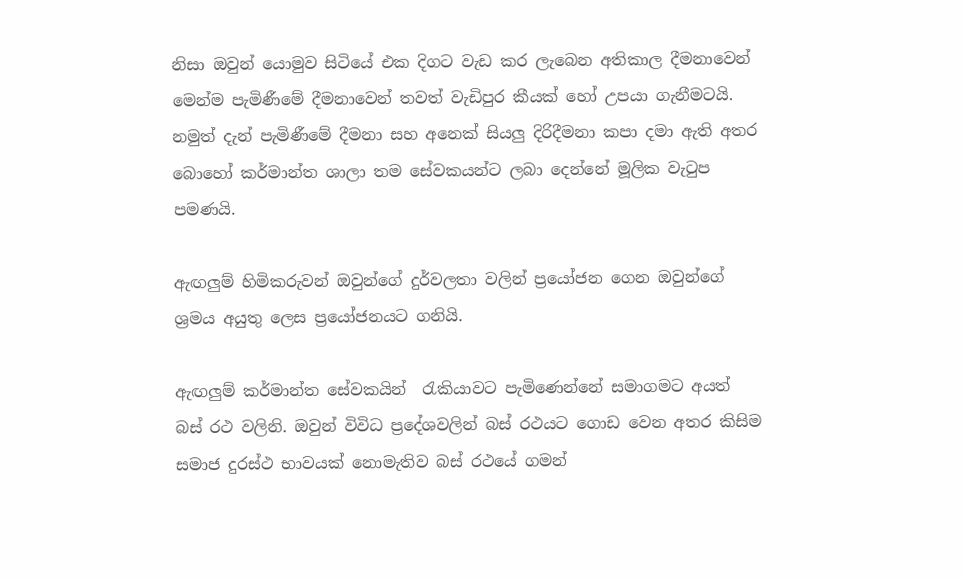නිසා ඔවුන් යොමුව සිටියේ එක දිගට වැඩ කර ලැබෙන අතිකාල දීමනාවෙන් මෙන්ම පැමිණීමේ දීමනාවෙන් තවත් වැඩිපුර කීයක් හෝ උපයා ගැනීමටයි. නමුත් දැන් පැමිණීමේ දීමනා සහ අනෙක් සියලු දිරිදීමනා කපා දමා ඇති අතර බොහෝ කර්මාන්ත ශාලා තම සේවකයන්ට ලබා දෙන්නේ මූලික වැටුප පමණයි.

ඇඟලුම් හිමිකරුවන් ඔවුන්ගේ දුර්වලතා වලින් ප්‍රයෝජන ගෙන ඔවුන්ගේ ශ්‍රමය අයුතු ලෙස ප්‍රයෝජනයට ගනියි.

ඇඟලුම් කර්මාන්ත සේවකයින්  රැකියාවට පැමිණෙන්නේ සමාගමට අයත් බස් රථ වලිනි. ඔවුන් විවිධ ප්‍රදේශවලින් බස් රථයට ගොඩ වෙන අතර කිසිම සමාජ දුරස්ථ භාවයක් නොමැතිව බස් රථයේ ගමන්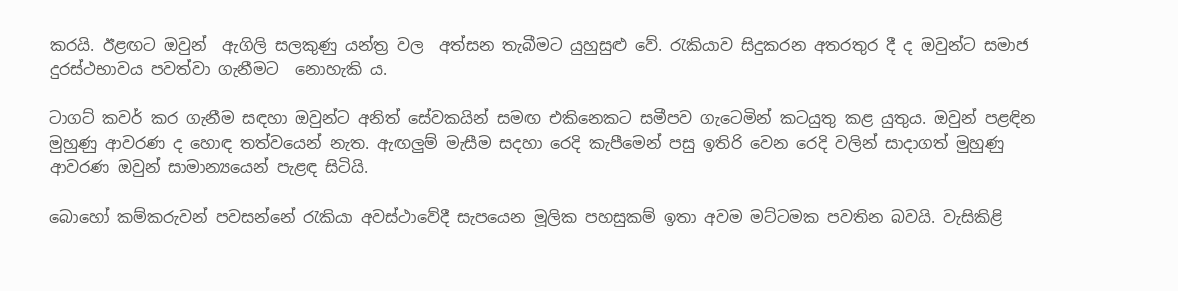කරයි. ඊළඟට ඔවුන්  ඇගිලි සලකුණු යන්ත්‍ර වල  අත්සන තැබීමට යුහුසුළු වේ. රැකියාව සිදුකරන අතරතුර දී ද ඔවුන්ට සමාජ දුරස්ථභාවය පවත්වා ගැනීමට  නොහැකි ය.

ටාගට් කවර් කර ගැනීම සඳහා ඔවුන්ට අනිත් සේවකයින් සමඟ එකිනෙකට සමීපව ගැටෙමින් කටයුතු කළ යුතුය. ඔවුන් පළඳින මුහුණු ආවරණ ද හොඳ තත්වයෙන් නැත. ඇඟලුම් මැසීම සදහා රෙදි කැපීමෙන් පසු ඉතිරි වෙන රෙදි වලින් සාදාගත් මුහුණු ආවරණ ඔවුන් සාමාන්‍යයෙන් පැළඳ සිටියි.

බොහෝ කම්කරුවන් පවසන්නේ රැකියා අවස්ථාවේදී සැපයෙන මූලික පහසුකම් ඉතා අවම මට්ටමක පවතින බවයි. වැසිකිළි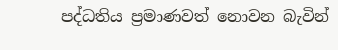පද්ධතිය ප්‍රමාණවත් නොවන බැවින්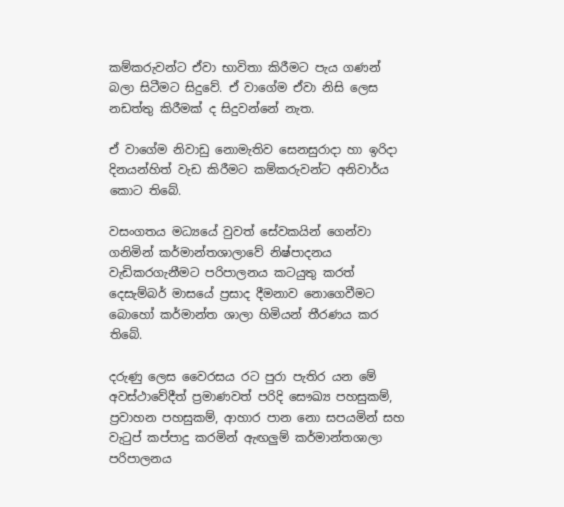කම්කරුවන්ට ඒවා භාවිතා කිරීමට පැය ගණන් බලා සිටීමට සිදුවේ. ඒ වාගේම ඒවා නිසි ලෙස නඩත්තු කිරීමක් ද සිදුවන්නේ නැත.

ඒ වාගේම නිවාඩු නොමැතිව සෙනසුරාදා හා ඉරිදා දිනයන්හිත් වැඩ කිරීමට කම්කරුවන්ට අනිවාර්ය කොට තිබේ.

වසංගතය මධ්‍යයේ වුවත් සේවකයින් ගෙන්වා ගනිමින් කර්මාන්තශාලාවේ නිෂ්පාදනය වැඩිකරගැනීමට පරිපාලනය කටයුතු කරත් දෙසැම්බර් මාසයේ ප්‍රසාද දීමනාව නොගෙවීමට බොහෝ කර්මාන්ත ශාලා හිමියන් තීරණය කර තිබේ.

දරුණු ලෙස වෛරසය රට පුරා පැතිර යන මේ අවස්ථාවේදීත් ප්‍රමාණවත් පරිදි සෞඛ්‍ය පහසුකම්, ප්‍රවාහන පහසුකම්, ආහාර පාන නො සපයමින් සහ වැටුප් කප්පාදු කරමින් ඇඟලුම් කර්මාන්තශාලා පරිපාලනය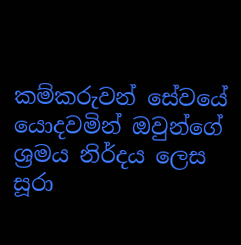කම්කරුවන් සේවයේ යොදවමින් ඔවුන්ගේ ශ්‍රමය නිර්දය ලෙස සූරා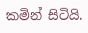කමින් සිටියි.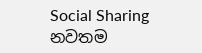Social Sharing
නවතම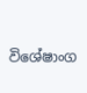විශේෂාංග